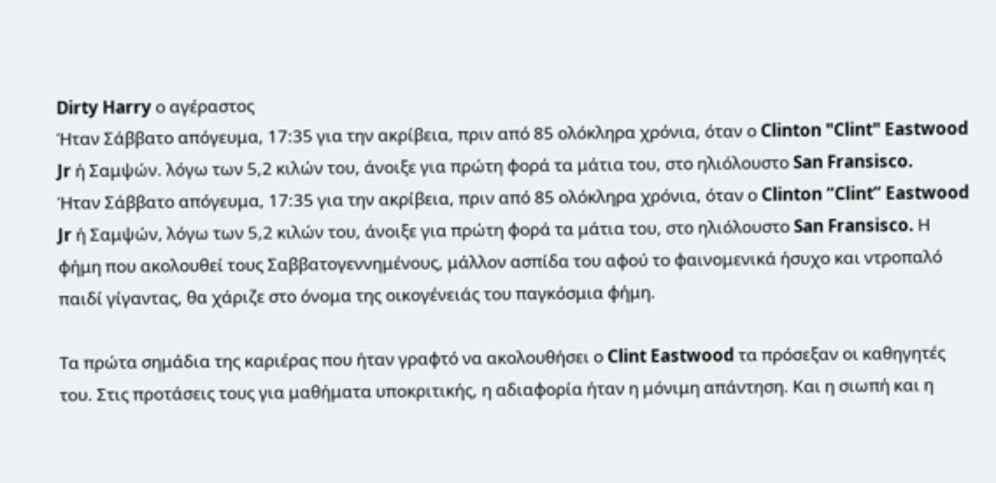Dirty Harry ο αγέραστος
Ήταν Σάββατο απόγευμα, 17:35 για την ακρίβεια, πριν από 85 ολόκληρα χρόνια, όταν ο Clinton "Clint" Eastwood Jr ή Σαμψών. λόγω των 5,2 κιλών του, άνοιξε για πρώτη φορά τα μάτια του, στο ηλιόλουστο San Fransisco.
Ήταν Σάββατο απόγευμα, 17:35 για την ακρίβεια, πριν από 85 ολόκληρα χρόνια, όταν ο Clinton “Clint” Eastwood Jr ή Σαμψών, λόγω των 5,2 κιλών του, άνοιξε για πρώτη φορά τα μάτια του, στο ηλιόλουστο San Fransisco. Η φήμη που ακολουθεί τους Σαββατογεννημένους, μάλλον ασπίδα του αφού το φαινομενικά ήσυχο και ντροπαλό παιδί γίγαντας, θα χάριζε στο όνομα της οικογένειάς του παγκόσμια φήμη.

Τα πρώτα σημάδια της καριέρας που ήταν γραφτό να ακολουθήσει ο Clint Eastwood τα πρόσεξαν οι καθηγητές του. Στις προτάσεις τους για μαθήματα υποκριτικής, η αδιαφορία ήταν η μόνιμη απάντηση. Και η σιωπή και η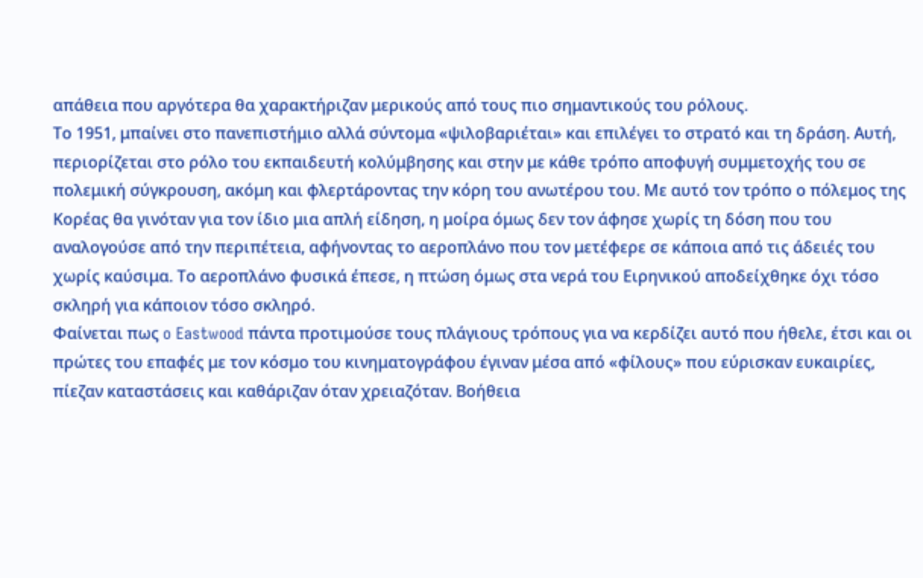απάθεια που αργότερα θα χαρακτήριζαν μερικούς από τους πιο σημαντικούς του ρόλους.
Το 1951, μπαίνει στο πανεπιστήμιο αλλά σύντομα «ψιλοβαριέται» και επιλέγει το στρατό και τη δράση. Αυτή, περιορίζεται στο ρόλο του εκπαιδευτή κολύμβησης και στην με κάθε τρόπο αποφυγή συμμετοχής του σε πολεμική σύγκρουση, ακόμη και φλερτάροντας την κόρη του ανωτέρου του. Με αυτό τον τρόπο ο πόλεμος της Κορέας θα γινόταν για τον ίδιο μια απλή είδηση, η μοίρα όμως δεν τον άφησε χωρίς τη δόση που του αναλογούσε από την περιπέτεια, αφήνοντας το αεροπλάνο που τον μετέφερε σε κάποια από τις άδειές του χωρίς καύσιμα. Το αεροπλάνο φυσικά έπεσε, η πτώση όμως στα νερά του Ειρηνικού αποδείχθηκε όχι τόσο σκληρή για κάποιον τόσο σκληρό.
Φαίνεται πως o Eastwood πάντα προτιμούσε τους πλάγιους τρόπους για να κερδίζει αυτό που ήθελε, έτσι και οι πρώτες του επαφές με τον κόσμο του κινηματογράφου έγιναν μέσα από «φίλους» που εύρισκαν ευκαιρίες, πίεζαν καταστάσεις και καθάριζαν όταν χρειαζόταν. Βοήθεια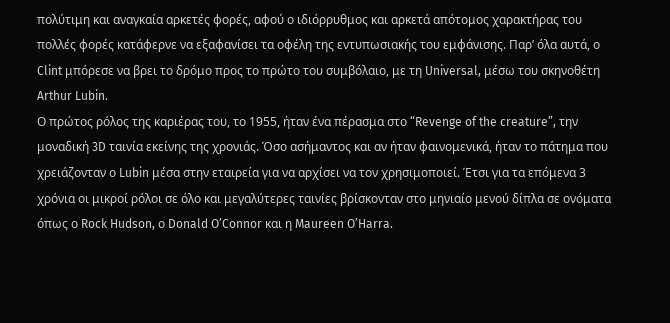πολύτιμη και αναγκαία αρκετές φορές, αφού ο ιδιόρρυθμος και αρκετά απότομος χαρακτήρας του πολλές φορές κατάφερνε να εξαφανίσει τα οφέλη της εντυπωσιακής του εμφάνισης. Παρ’ όλα αυτά, ο Clint μπόρεσε να βρει το δρόμο προς το πρώτο του συμβόλαιο, με τη Universal, μέσω του σκηνοθέτη Arthur Lubin.
Ο πρώτος ρόλος της καριέρας του, το 1955, ήταν ένα πέρασμα στο “Revenge of the creature”, την μοναδική 3D ταινία εκείνης της χρονιάς. Όσο ασήμαντος και αν ήταν φαινομενικά, ήταν το πάτημα που χρειάζονταν ο Lubin μέσα στην εταιρεία για να αρχίσει να τον χρησιμοποιεί. Έτσι για τα επόμενα 3 χρόνια οι μικροί ρόλοι σε όλο και μεγαλύτερες ταινίες βρίσκονταν στο μηνιαίο μενού δίπλα σε ονόματα όπως ο Rock Hudson, ο Donald O’Connor και η Maureen O’Harra.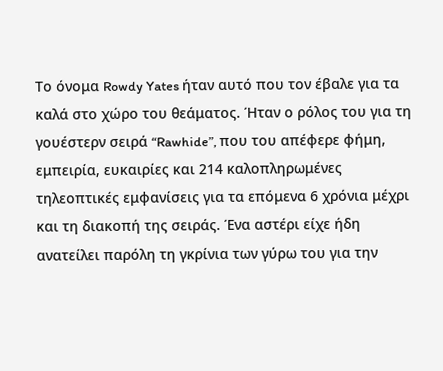Το όνομα Rowdy Yates ήταν αυτό που τον έβαλε για τα καλά στο χώρο του θεάματος. Ήταν ο ρόλος του για τη γουέστερν σειρά “Rawhide”, που του απέφερε φήμη, εμπειρία, ευκαιρίες και 214 καλοπληρωμένες τηλεοπτικές εμφανίσεις για τα επόμενα 6 χρόνια μέχρι και τη διακοπή της σειράς. Ένα αστέρι είχε ήδη ανατείλει παρόλη τη γκρίνια των γύρω του για την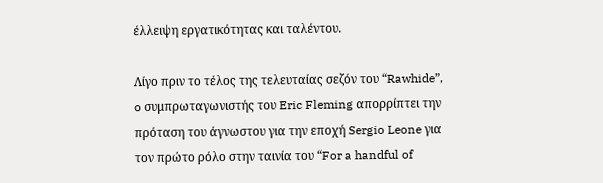έλλειψη εργατικότητας και ταλέντου.

Λίγο πριν το τέλος της τελευταίας σεζόν του “Rawhide”, o συμπρωταγωνιστής του Eric Fleming απορρίπτει την πρόταση του άγνωστου για την εποχή Sergio Leone για τον πρώτο ρόλο στην ταινία του “For a handful of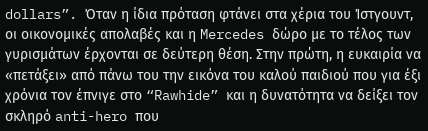dollars”. Όταν η ίδια πρόταση φτάνει στα χέρια του Ίστγουντ, οι οικονομικές απολαβές και η Mercedes δώρο με το τέλος των γυρισμάτων έρχονται σε δεύτερη θέση. Στην πρώτη, η ευκαιρία να «πετάξει» από πάνω του την εικόνα του καλού παιδιού που για έξι χρόνια τον έπνιγε στο “Rawhide” και η δυνατότητα να δείξει τον σκληρό anti-hero που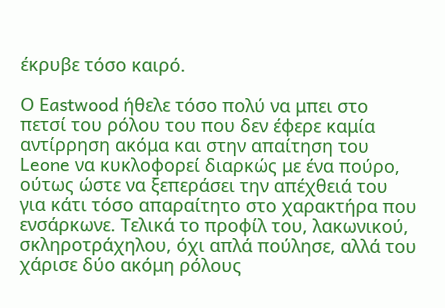έκρυβε τόσο καιρό.

Ο Eastwood ήθελε τόσο πολύ να μπει στο πετσί του ρόλου του που δεν έφερε καμία αντίρρηση ακόμα και στην απαίτηση του Leone να κυκλοφορεί διαρκώς με ένα πούρο, ούτως ώστε να ξεπεράσει την απέχθειά του για κάτι τόσο απαραίτητο στο χαρακτήρα που ενσάρκωνε. Τελικά το προφίλ του, λακωνικού, σκληροτράχηλου, όχι απλά πούλησε, αλλά του χάρισε δύο ακόμη ρόλους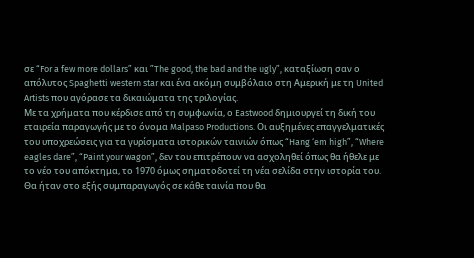σε “For a few more dollars” και ”The good, the bad and the ugly”, καταξίωση σαν ο απόλυτος Spaghetti western star και ένα ακόμη συμβόλαιο στη Αμερική με τη United Artists που αγόρασε τα δικαιώματα της τριλογίας.
Με τα χρήματα που κέρδισε από τη συμφωνία, ο Eastwood δημιουργεί τη δική του εταιρεία παραγωγής με το όνομα Malpaso Productions. Οι αυξημένες επαγγελματικές του υποχρεώσεις για τα γυρίσματα ιστορικών ταινιών όπως “Hang ‘em high”, “Where eagles dare”, “Paint your wagon”, δεν του επιτρέπουν να ασχοληθεί όπως θα ήθελε με το νέο του απόκτημα, το 1970 όμως σηματοδοτεί τη νέα σελίδα στην ιστορία του. Θα ήταν στο εξής συμπαραγωγός σε κάθε ταινία που θα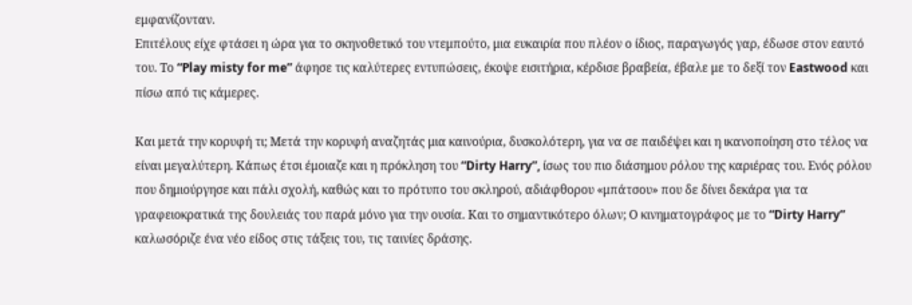εμφανίζονταν.
Επιτέλους είχε φτάσει η ώρα για το σκηνοθετικό του ντεμπούτο, μια ευκαιρία που πλέον ο ίδιος, παραγωγός γαρ, έδωσε στον εαυτό του. Το “Play misty for me” άφησε τις καλύτερες εντυπώσεις, έκοψε εισιτήρια, κέρδισε βραβεία, έβαλε με το δεξί τον Eastwood και πίσω από τις κάμερες.

Και μετά την κορυφή τι; Μετά την κορυφή αναζητάς μια καινούρια, δυσκολότερη, για να σε παιδέψει και η ικανοποίηση στο τέλος να είναι μεγαλύτερη. Κάπως έτσι έμοιαζε και η πρόκληση του “Dirty Harry”, ίσως του πιο διάσημου ρόλου της καριέρας του. Ενός ρόλου που δημιούργησε και πάλι σχολή, καθώς και το πρότυπο του σκληρού, αδιάφθορου «μπάτσου» που δε δίνει δεκάρα για τα γραφειοκρατικά της δουλειάς του παρά μόνο για την ουσία. Και το σημαντικότερο όλων; Ο κινηματογράφος με το “Dirty Harry” καλωσόριζε ένα νέο είδος στις τάξεις του, τις ταινίες δράσης.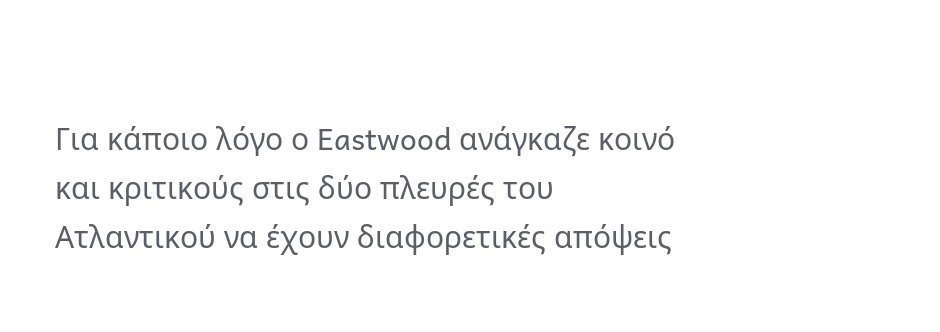Για κάποιο λόγο ο Eastwood ανάγκαζε κοινό και κριτικούς στις δύο πλευρές του Ατλαντικού να έχουν διαφορετικές απόψεις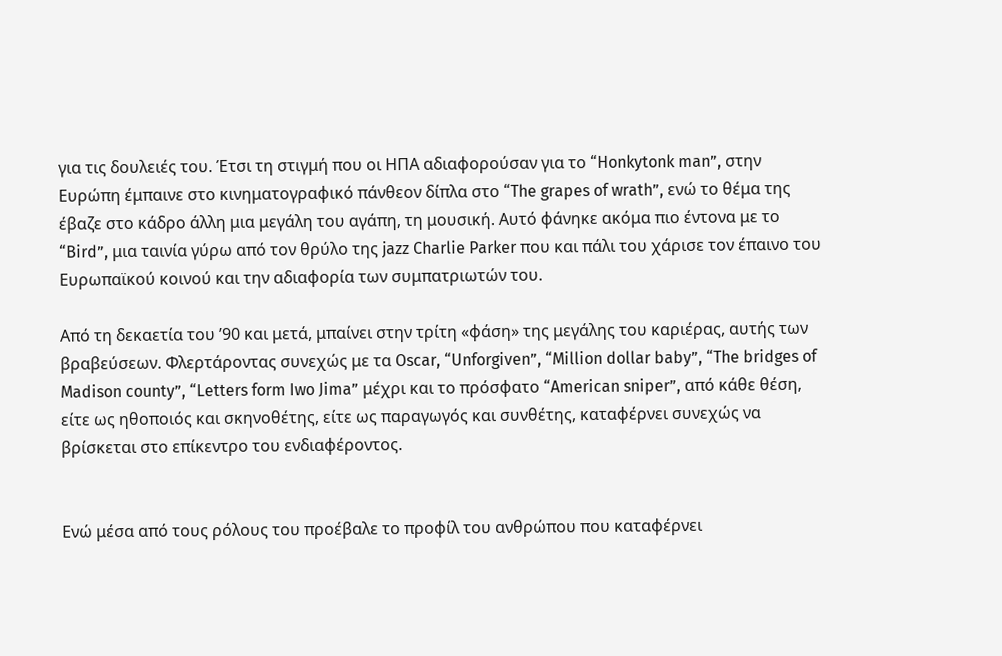για τις δουλειές του. Έτσι τη στιγμή που οι ΗΠΑ αδιαφορούσαν για το “Honkytonk man”, στην Ευρώπη έμπαινε στο κινηματογραφικό πάνθεον δίπλα στο “The grapes of wrath”, ενώ το θέμα της έβαζε στο κάδρο άλλη μια μεγάλη του αγάπη, τη μουσική. Αυτό φάνηκε ακόμα πιο έντονα με το “Bird”, μια ταινία γύρω από τον θρύλο της jazz Charlie Parker που και πάλι του χάρισε τον έπαινο του Ευρωπαϊκού κοινού και την αδιαφορία των συμπατριωτών του.

Από τη δεκαετία του ’90 και μετά, μπαίνει στην τρίτη «φάση» της μεγάλης του καριέρας, αυτής των βραβεύσεων. Φλερτάροντας συνεχώς με τα Oscar, “Unforgiven”, “Million dollar baby”, “The bridges of Madison county”, “Letters form Iwo Jima” μέχρι και το πρόσφατο “American sniper”, από κάθε θέση, είτε ως ηθοποιός και σκηνοθέτης, είτε ως παραγωγός και συνθέτης, καταφέρνει συνεχώς να βρίσκεται στο επίκεντρο του ενδιαφέροντος.


Ενώ μέσα από τους ρόλους του προέβαλε το προφίλ του ανθρώπου που καταφέρνει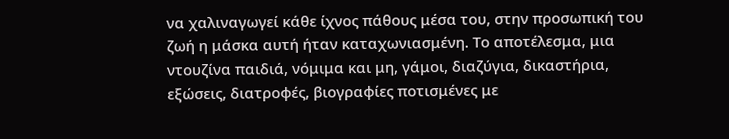να χαλιναγωγεί κάθε ίχνος πάθους μέσα του, στην προσωπική του ζωή η μάσκα αυτή ήταν καταχωνιασμένη. Το αποτέλεσμα, μια ντουζίνα παιδιά, νόμιμα και μη, γάμοι, διαζύγια, δικαστήρια, εξώσεις, διατροφές, βιογραφίες ποτισμένες με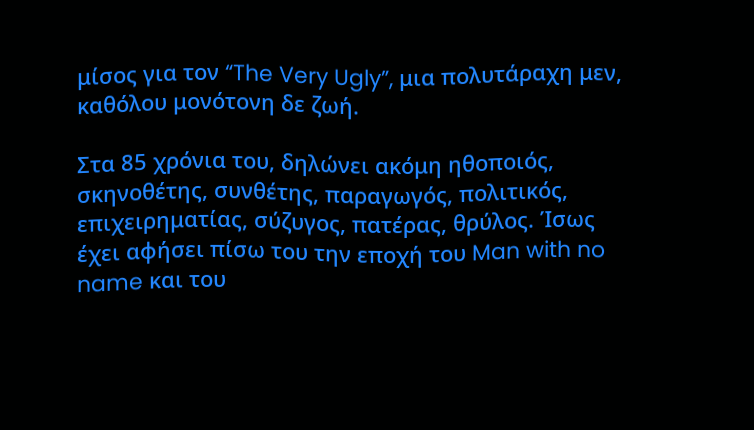μίσος για τον “The Very Ugly”, μια πολυτάραχη μεν, καθόλου μονότονη δε ζωή.

Στα 85 χρόνια του, δηλώνει ακόμη ηθοποιός, σκηνοθέτης, συνθέτης, παραγωγός, πολιτικός, επιχειρηματίας, σύζυγος, πατέρας, θρύλος. Ίσως έχει αφήσει πίσω του την εποχή του Man with no name και του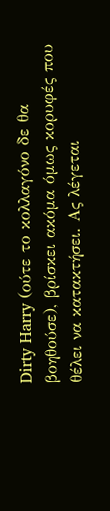Dirty Harry (ούτε το κολλαγόνο δε θα βοηθούσε), βρίσκει ακόμα όμως κορυφές που θέλει να κατακτήσει. Ας λέγεται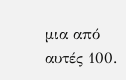μια από αυτές 100.